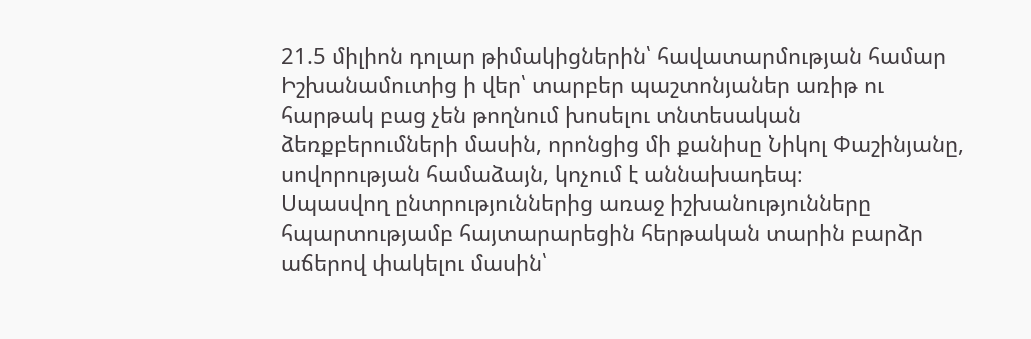21.5 միլիոն դոլար թիմակիցներին՝ հավատարմության համար
Իշխանամուտից ի վեր՝ տարբեր պաշտոնյաներ առիթ ու հարթակ բաց չեն թողնում խոսելու տնտեսական ձեռքբերումների մասին, որոնցից մի քանիսը Նիկոլ Փաշինյանը, սովորության համաձայն, կոչում է աննախադեպ։
Սպասվող ընտրություններից առաջ իշխանությունները հպարտությամբ հայտարարեցին հերթական տարին բարձր աճերով փակելու մասին՝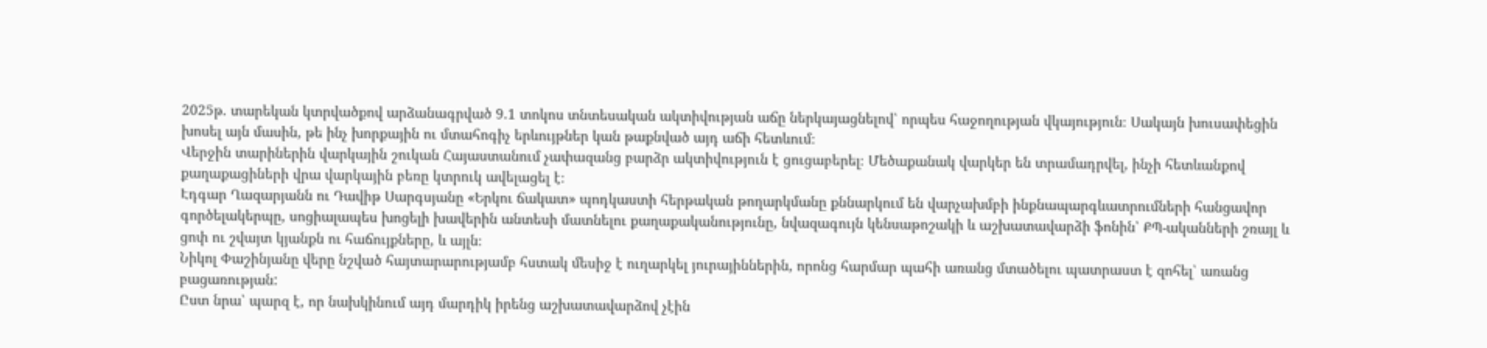2025թ. տարեկան կտրվածքով արձանագրված 9.1 տոկոս տնտեսական ակտիվության աճը ներկայացնելով՝ որպես հաջողության վկայություն։ Սակայն խուսափեցին խոսել այն մասին, թե ինչ խորքային ու մտահոգիչ երևույթներ կան թաքնված այդ աճի հետևում։
Վերջին տարիներին վարկային շուկան Հայաստանում չափազանց բարձր ակտիվություն է ցուցաբերել։ Մեծաքանակ վարկեր են տրամադրվել, ինչի հետևանքով քաղաքացիների վրա վարկային բեռը կտրուկ ավելացել է։
Էդգար Ղազարյանն ու Դավիթ Սարգսյանը «Երկու ճակատ» պոդկաստի հերթական թողարկմանը քննարկում են վարչախմբի ինքնապարգևատրումների հանցավոր գործելակերպը, սոցիալապես խոցելի խավերին անտեսի մատնելու քաղաքականությունը, նվազագույն կենսաթոշակի և աշխատավարձի ֆոնին՝ ՔՊ-ականների շռայլ և ցոփ ու շվայտ կյանքն ու հաճույքները, և այլն։
Նիկոլ Փաշինյանը վերը նշված հայտարարությամբ հստակ մեսիջ է ուղարկել յուրայիններին, որոնց հարմար պահի առանց մտածելու պատրաստ է զոհել՝ առանց բացառության:
Ըստ նրա՝ պարզ է, որ նախկինում այդ մարդիկ իրենց աշխատավարձով չէին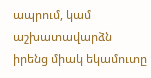ապրում, կամ աշխատավարձն իրենց միակ եկամուտը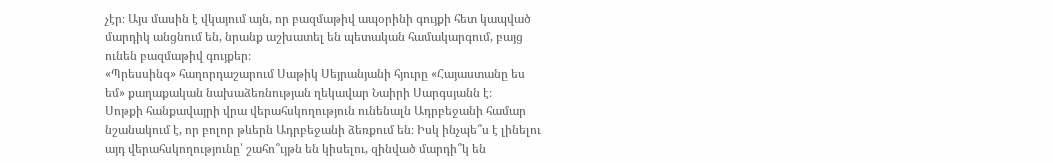չէր։ Այս մասին է վկայում այն, որ բազմաթիվ ապօրինի գույքի հետ կապված մարդիկ անցնում են, նրանք աշխատել են պետական համակարգում, բայց ունեն բազմաթիվ գույքեր։
«Պրեսսինգ» հաղորդաշարում Սաթիկ Սեյրանյանի հյուրը «Հայաստանը ես եմ» քաղաքական նախաձեռնության ղեկավար Նաիրի Սարգսյանն է։
Սոթքի հանքավայրի վրա վերահսկողություն ունենալն Ադրբեջանի համար նշանակում է, որ բոլոր թևերն Ադրբեջանի ձեռքում են։ Իսկ ինչպե՞ս է լինելու այդ վերահսկողությունը՝ շահո՞ւյթն են կիսելու, զինված մարդի՞կ են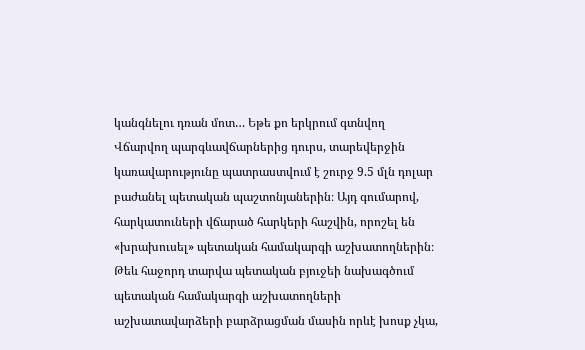կանգնելու դռան մոտ… Եթե քո երկրում գտնվող
Վճարվող պարգևավճարներից դուրս, տարեվերջին կառավարությունը պատրաստվում է շուրջ 9.5 մլն դոլար բաժանել պետական պաշտոնյաներին։ Այդ գումարով, հարկատուների վճարած հարկերի հաշվին, որոշել են «խրախուսել» պետական համակարգի աշխատողներին։
Թեև հաջորդ տարվա պետական բյուջեի նախագծում պետական համակարգի աշխատողների աշխատավարձերի բարձրացման մասին որևէ խոսք չկա,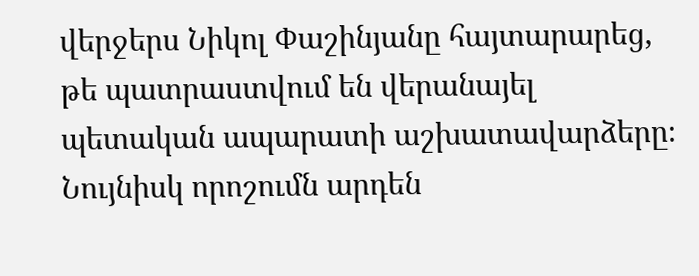վերջերս Նիկոլ Փաշինյանը հայտարարեց, թե պատրաստվում են վերանայել պետական ապարատի աշխատավարձերը։ Նույնիսկ որոշումն արդեն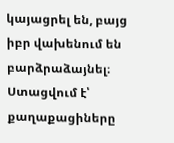կայացրել են, բայց իբր վախենում են բարձրաձայնել։
Ստացվում է՝ քաղաքացիները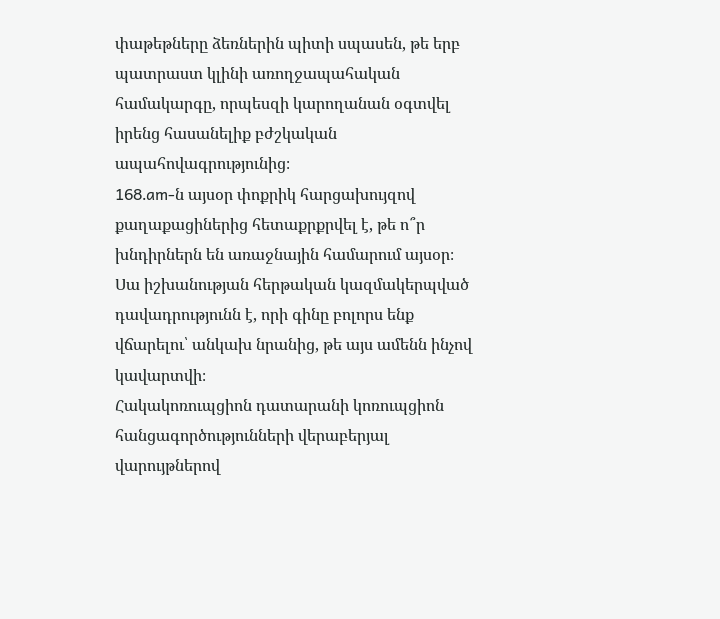փաթեթները ձեռներին պիտի սպասեն, թե երբ պատրաստ կլինի առողջապահական համակարգը, որպեսզի կարողանան օգտվել իրենց հասանելիք բժշկական ապահովագրությունից։
168․am-ն այսօր փոքրիկ հարցախույզով քաղաքացիներից հետաքրքրվել է, թե ո՞ր խնդիրներն են առաջնային համարում այսօր։
Սա իշխանության հերթական կազմակերպված դավադրությունն է, որի գինը բոլորս ենք վճարելու՝ անկախ նրանից, թե այս ամենն ինչով կավարտվի։
Հակակոռուպցիոն դատարանի կոռուպցիոն հանցագործությունների վերաբերյալ վարույթներով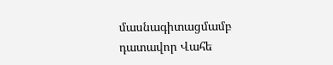մասնագիտացմամբ դատավոր Վահե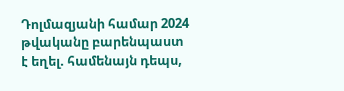Դոլմազյանի համար 2024 թվականը բարենպաստ է եղել. համենայն դեպս,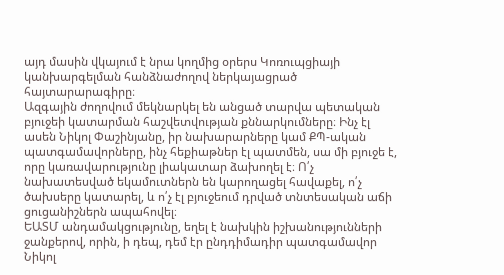այդ մասին վկայում է նրա կողմից օրերս Կոռուպցիայի կանխարգելման հանձնաժողով ներկայացրած հայտարարագիրը։
Ազգային ժողովում մեկնարկել են անցած տարվա պետական բյուջեի կատարման հաշվետվության քննարկումները։ Ինչ էլ ասեն Նիկոլ Փաշինյանը, իր նախարարները կամ ՔՊ-ական պատգամավորները, ինչ հեքիաթներ էլ պատմեն, սա մի բյուջե է, որը կառավարությունը լիակատար ձախողել է։ Ո՛չ նախատեսված եկամուտներն են կարողացել հավաքել, ո՛չ ծախսերը կատարել, և ո՛չ էլ բյուջեում դրված տնտեսական աճի ցուցանիշներն ապահովել։
ԵԱՏՄ անդամակցությունը, եղել է նախկին իշխանությունների ջանքերով, որին, ի դեպ, դեմ էր ընդդիմադիր պատգամավոր Նիկոլ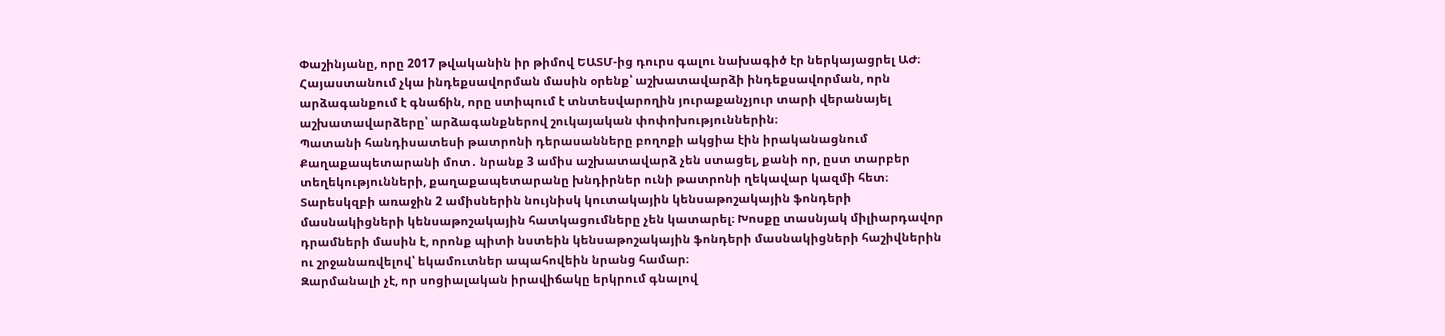Փաշինյանը, որը 2017 թվականին իր թիմով ԵԱՏՄ-ից դուրս գալու նախագիծ էր ներկայացրել ԱԺ։
Հայաստանում չկա ինդեքսավորման մասին օրենք՝ աշխատավարձի ինդեքսավորման, որն արձագանքում է գնաճին, որը ստիպում է տնտեսվարողին յուրաքանչյուր տարի վերանայել աշխատավարձերը՝ արձագանքներով շուկայական փոփոխություններին։
Պատանի հանդիսատեսի թատրոնի դերասանները բողոքի ակցիա էին իրականացնում Քաղաքապետարանի մոտ․ նրանք 3 ամիս աշխատավարձ չեն ստացել, քանի որ, ըստ տարբեր տեղեկությունների, քաղաքապետարանը խնդիրներ ունի թատրոնի ղեկավար կազմի հետ։
Տարեսկզբի առաջին 2 ամիսներին նույնիսկ կուտակային կենսաթոշակային ֆոնդերի մասնակիցների կենսաթոշակային հատկացումները չեն կատարել։ Խոսքը տասնյակ միլիարդավոր դրամների մասին է, որոնք պիտի նստեին կենսաթոշակային ֆոնդերի մասնակիցների հաշիվներին ու շրջանառվելով՝ եկամուտներ ապահովեին նրանց համար։
Զարմանալի չէ, որ սոցիալական իրավիճակը երկրում գնալով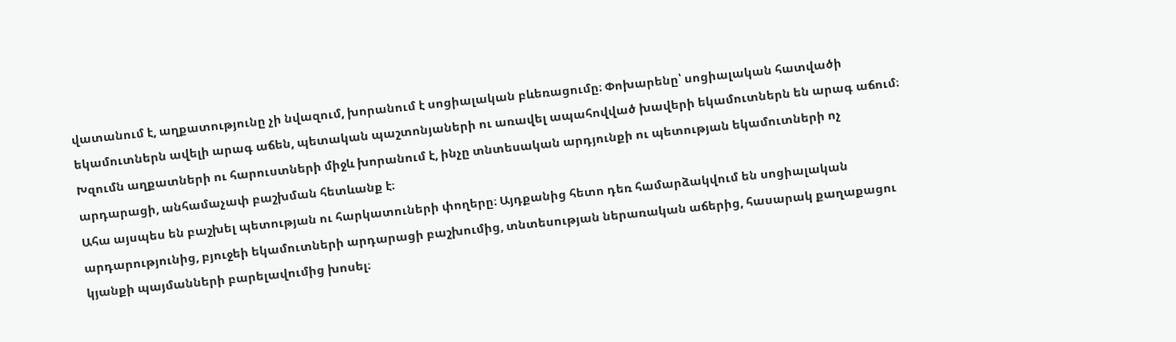վատանում է, աղքատությունը չի նվազում, խորանում է սոցիալական բևեռացումը։ Փոխարենը՝ սոցիալական հատվածի եկամուտներն ավելի արագ աճեն, պետական պաշտոնյաների ու առավել ապահովված խավերի եկամուտներն են արագ աճում։ Խզումն աղքատների ու հարուստների միջև խորանում է, ինչը տնտեսական արդյունքի ու պետության եկամուտների ոչ արդարացի, անհամաչափ բաշխման հետևանք է։
Ահա այսպես են բաշխել պետության ու հարկատուների փողերը։ Այդքանից հետո դեռ համարձակվում են սոցիալական արդարությունից, բյուջեի եկամուտների արդարացի բաշխումից, տնտեսության ներառական աճերից, հասարակ քաղաքացու կյանքի պայմանների բարելավումից խոսել։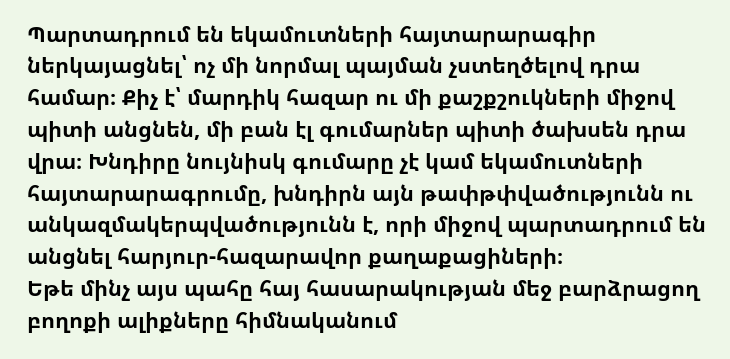Պարտադրում են եկամուտների հայտարարագիր ներկայացնել՝ ոչ մի նորմալ պայման չստեղծելով դրա համար։ Քիչ է՝ մարդիկ հազար ու մի քաշքշուկների միջով պիտի անցնեն, մի բան էլ գումարներ պիտի ծախսեն դրա վրա։ Խնդիրը նույնիսկ գումարը չէ կամ եկամուտների հայտարարագրումը, խնդիրն այն թափթփվածությունն ու անկազմակերպվածությունն է, որի միջով պարտադրում են անցնել հարյուր-հազարավոր քաղաքացիների։
Եթե մինչ այս պահը հայ հասարակության մեջ բարձրացող բողոքի ալիքները հիմնականում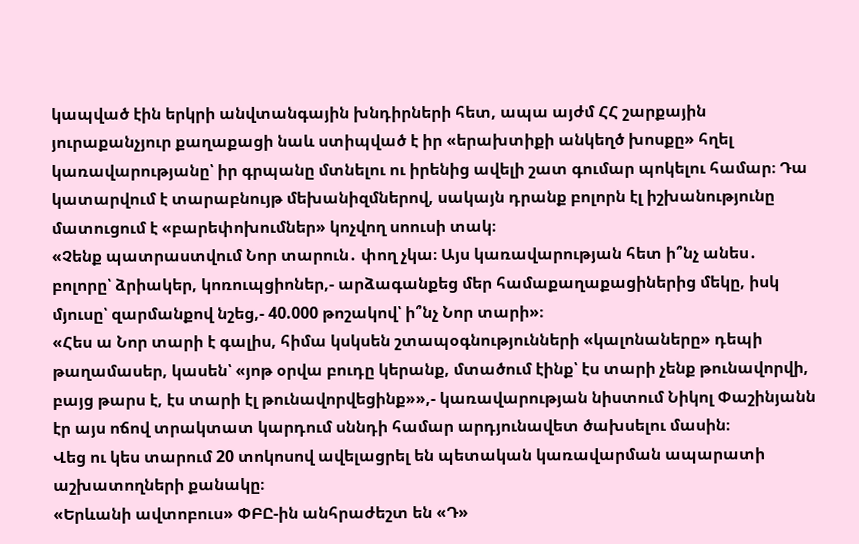կապված էին երկրի անվտանգային խնդիրների հետ, ապա այժմ ՀՀ շարքային յուրաքանչյուր քաղաքացի նաև ստիպված է իր «երախտիքի անկեղծ խոսքը» հղել կառավարությանը՝ իր գրպանը մտնելու ու իրենից ավելի շատ գումար պոկելու համար։ Դա կատարվում է տարաբնույթ մեխանիզմներով, սակայն դրանք բոլորն էլ իշխանությունը մատուցում է «բարեփոխումներ» կոչվող սոուսի տակ։
«Չենք պատրաստվում Նոր տարուն․ փող չկա։ Այս կառավարության հետ ի՞նչ անես․ բոլորը՝ ձրիակեր, կոռուպցիոներ,- արձագանքեց մեր համաքաղաքացիներից մեկը, իսկ մյուսը՝ զարմանքով նշեց,- 40.000 թոշակով՝ ի՞նչ Նոր տարի»։
«Հես ա Նոր տարի է գալիս, հիմա կսկսեն շտապօգնությունների «կալոնաները» դեպի թաղամասեր, կասեն՝ «յոթ օրվա բուդը կերանք, մտածում էինք՝ էս տարի չենք թունավորվի, բայց թարս է, էս տարի էլ թունավորվեցինք»»,- կառավարության նիստում Նիկոլ Փաշինյանն էր այս ոճով տրակտատ կարդում սննդի համար արդյունավետ ծախսելու մասին։
Վեց ու կես տարում 20 տոկոսով ավելացրել են պետական կառավարման ապարատի աշխատողների քանակը։
«Երևանի ավտոբուս» ՓԲԸ-ին անհրաժեշտ են «Դ»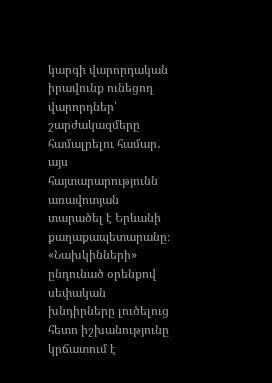կարգի վարորդական իրավունք ունեցող վարորդներ՝ շարժակազմերը համալրելու համար․ այս հայտարարությունն առավոտյան տարածել է Երևանի քաղաքապետարանը։
«Նախկինների» ընդունած օրենքով սեփական խնդիրները լուծելուց հետո իշխանությունը կրճատում է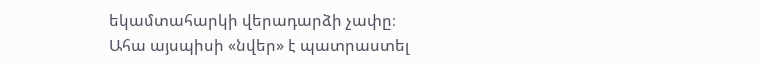եկամտահարկի վերադարձի չափը։
Ահա այսպիսի «նվեր» է պատրաստել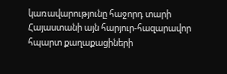կառավարությունը հաջորդ տարի Հայաստանի այն հարյուր-հազարավոր հպարտ քաղաքացիների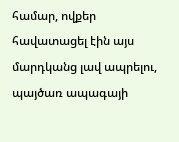համար, ովքեր հավատացել էին այս մարդկանց լավ ապրելու, պայծառ ապագայի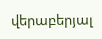վերաբերյալ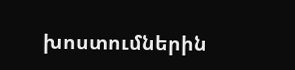խոստումներին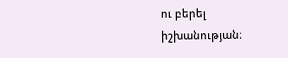ու բերել իշխանության։